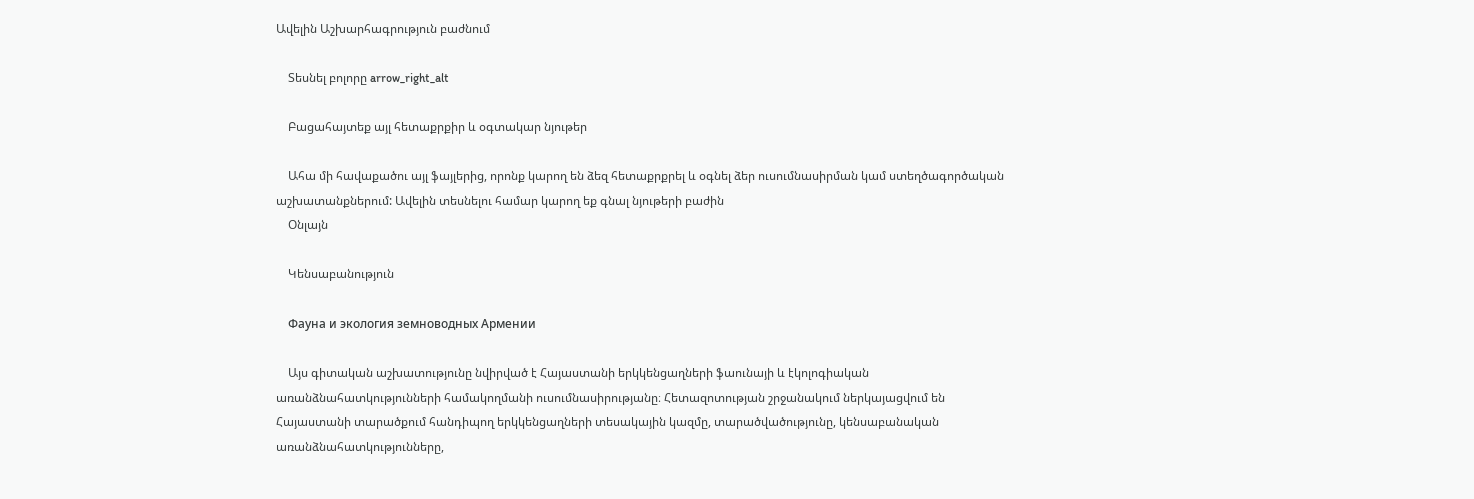Ավելին Աշխարհագրություն բաժնում

    Տեսնել բոլորը arrow_right_alt

    Բացահայտեք այլ հետաքրքիր և օգտակար նյութեր

    Ահա մի հավաքածու այլ ֆայլերից, որոնք կարող են ձեզ հետաքրքրել և օգնել ձեր ուսումնասիրման կամ ստեղծագործական աշխատանքներում: Ավելին տեսնելու համար կարող եք գնալ նյութերի բաժին
    Օնլայն

    Կենսաբանություն

    Фауна и экология земноводных Армении

    Այս գիտական աշխատությունը նվիրված է Հայաստանի երկկենցաղների ֆաունայի և էկոլոգիական առանձնահատկությունների համակողմանի ուսումնասիրությանը։ Հետազոտության շրջանակում ներկայացվում են Հայաստանի տարածքում հանդիպող երկկենցաղների տեսակային կազմը, տարածվածությունը, կենսաբանական առանձնահատկությունները,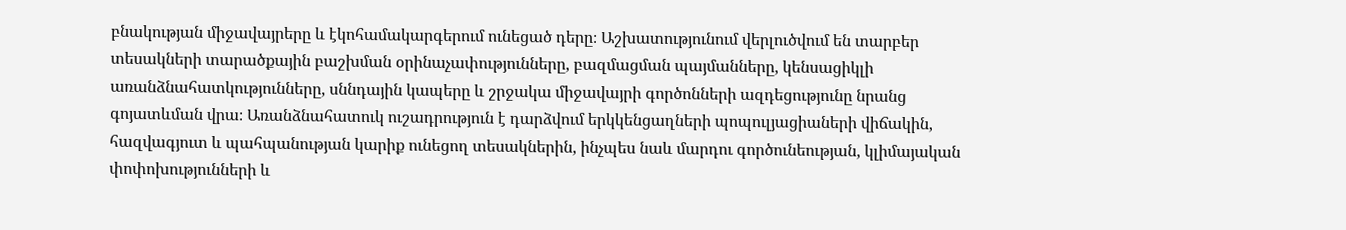բնակության միջավայրերը և էկոհամակարգերում ունեցած դերը։ Աշխատությունում վերլուծվում են տարբեր տեսակների տարածքային բաշխման օրինաչափությունները, բազմացման պայմանները, կենսացիկլի առանձնահատկությունները, սննդային կապերը և շրջակա միջավայրի գործոնների ազդեցությունը նրանց գոյատևման վրա։ Առանձնահատուկ ուշադրություն է դարձվում երկկենցաղների պոպուլյացիաների վիճակին, հազվագյուտ և պահպանության կարիք ունեցող տեսակներին, ինչպես նաև մարդու գործունեության, կլիմայական փոփոխությունների և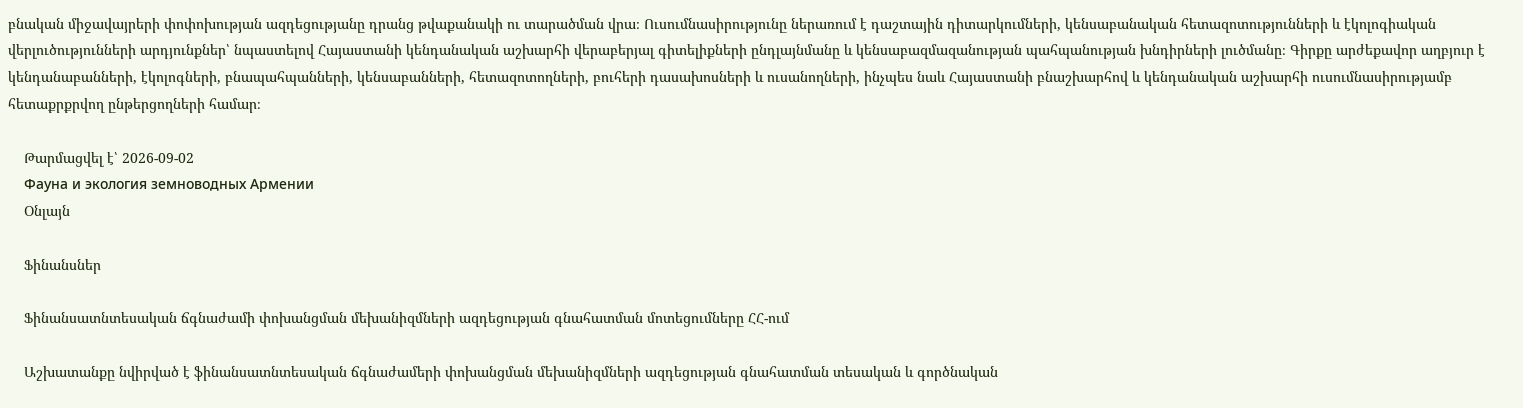բնական միջավայրերի փոփոխության ազդեցությանը դրանց թվաքանակի ու տարածման վրա։ Ուսումնասիրությունը ներառում է դաշտային դիտարկումների, կենսաբանական հետազոտությունների և էկոլոգիական վերլուծությունների արդյունքներ՝ նպաստելով Հայաստանի կենդանական աշխարհի վերաբերյալ գիտելիքների ընդլայնմանը և կենսաբազմազանության պահպանության խնդիրների լուծմանը։ Գիրքը արժեքավոր աղբյուր է կենդանաբանների, էկոլոգների, բնապահպանների, կենսաբանների, հետազոտողների, բուհերի դասախոսների և ուսանողների, ինչպես նաև Հայաստանի բնաշխարհով և կենդանական աշխարհի ուսումնասիրությամբ հետաքրքրվող ընթերցողների համար։

    Թարմացվել է՝ 2026-09-02
    Фауна и экология земноводных Армении
    Օնլայն

    Ֆինանսներ

    Ֆինանսատնտեսական ճգնաժամի փոխանցման մեխանիզմների ազդեցության գնահատման մոտեցումները ՀՀ-ում

    Աշխատանքը նվիրված է ֆինանսատնտեսական ճգնաժամերի փոխանցման մեխանիզմների ազդեցության գնահատման տեսական և գործնական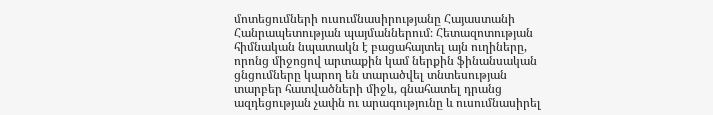մոտեցումների ուսումնասիրությանը Հայաստանի Հանրապետության պայմաններում։ Հետազոտության հիմնական նպատակն է բացահայտել այն ուղիները, որոնց միջոցով արտաքին կամ ներքին ֆինանսական ցնցումները կարող են տարածվել տնտեսության տարբեր հատվածների միջև, գնահատել դրանց ազդեցության չափն ու արագությունը և ուսումնասիրել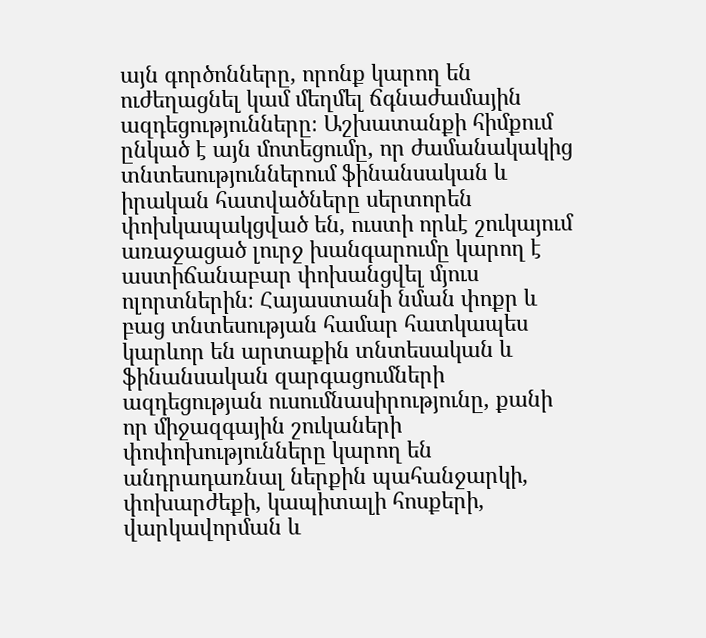այն գործոնները, որոնք կարող են ուժեղացնել կամ մեղմել ճգնաժամային ազդեցությունները։ Աշխատանքի հիմքում ընկած է այն մոտեցումը, որ ժամանակակից տնտեսություններում ֆինանսական և իրական հատվածները սերտորեն փոխկապակցված են, ուստի որևէ շուկայում առաջացած լուրջ խանգարումը կարող է աստիճանաբար փոխանցվել մյուս ոլորտներին։ Հայաստանի նման փոքր և բաց տնտեսության համար հատկապես կարևոր են արտաքին տնտեսական և ֆինանսական զարգացումների ազդեցության ուսումնասիրությունը, քանի որ միջազգային շուկաների փոփոխությունները կարող են անդրադառնալ ներքին պահանջարկի, փոխարժեքի, կապիտալի հոսքերի, վարկավորման և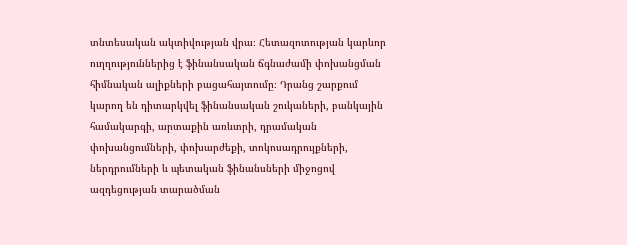տնտեսական ակտիվության վրա։ Հետազոտության կարևոր ուղղություններից է ֆինանսական ճգնաժամի փոխանցման հիմնական ալիքների բացահայտումը։ Դրանց շարքում կարող են դիտարկվել ֆինանսական շուկաների, բանկային համակարգի, արտաքին առևտրի, դրամական փոխանցումների, փոխարժեքի, տոկոսադրույքների, ներդրումների և պետական ֆինանսների միջոցով ազդեցության տարածման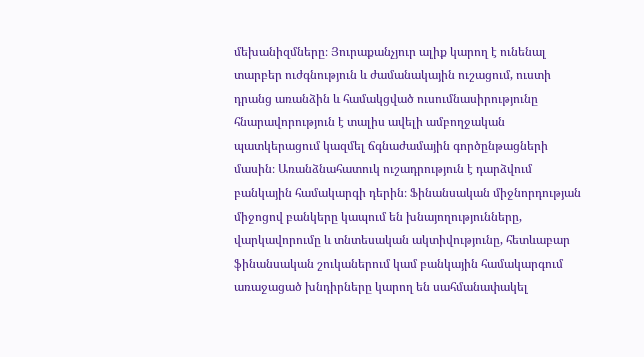մեխանիզմները։ Յուրաքանչյուր ալիք կարող է ունենալ տարբեր ուժգնություն և ժամանակային ուշացում, ուստի դրանց առանձին և համակցված ուսումնասիրությունը հնարավորություն է տալիս ավելի ամբողջական պատկերացում կազմել ճգնաժամային գործընթացների մասին։ Առանձնահատուկ ուշադրություն է դարձվում բանկային համակարգի դերին։ Ֆինանսական միջնորդության միջոցով բանկերը կապում են խնայողությունները, վարկավորումը և տնտեսական ակտիվությունը, հետևաբար ֆինանսական շուկաներում կամ բանկային համակարգում առաջացած խնդիրները կարող են սահմանափակել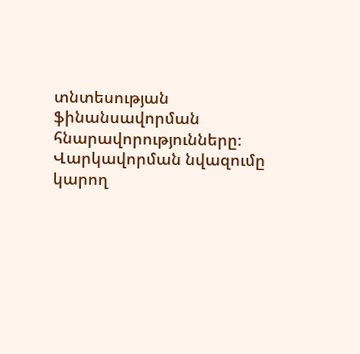տնտեսության ֆինանսավորման հնարավորությունները։ Վարկավորման նվազումը կարող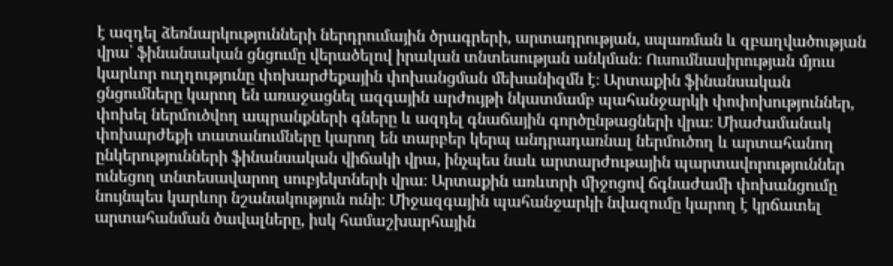է ազդել ձեռնարկությունների ներդրումային ծրագրերի, արտադրության, սպառման և զբաղվածության վրա՝ ֆինանսական ցնցումը վերածելով իրական տնտեսության անկման։ Ուսումնասիրության մյուս կարևոր ուղղությունը փոխարժեքային փոխանցման մեխանիզմն է։ Արտաքին ֆինանսական ցնցումները կարող են առաջացնել ազգային արժույթի նկատմամբ պահանջարկի փոփոխություններ, փոխել ներմուծվող ապրանքների գները և ազդել գնաճային գործընթացների վրա։ Միաժամանակ փոխարժեքի տատանումները կարող են տարբեր կերպ անդրադառնալ ներմուծող և արտահանող ընկերությունների ֆինանսական վիճակի վրա, ինչպես նաև արտարժութային պարտավորություններ ունեցող տնտեսավարող սուբյեկտների վրա։ Արտաքին առևտրի միջոցով ճգնաժամի փոխանցումը նույնպես կարևոր նշանակություն ունի։ Միջազգային պահանջարկի նվազումը կարող է կրճատել արտահանման ծավալները, իսկ համաշխարհային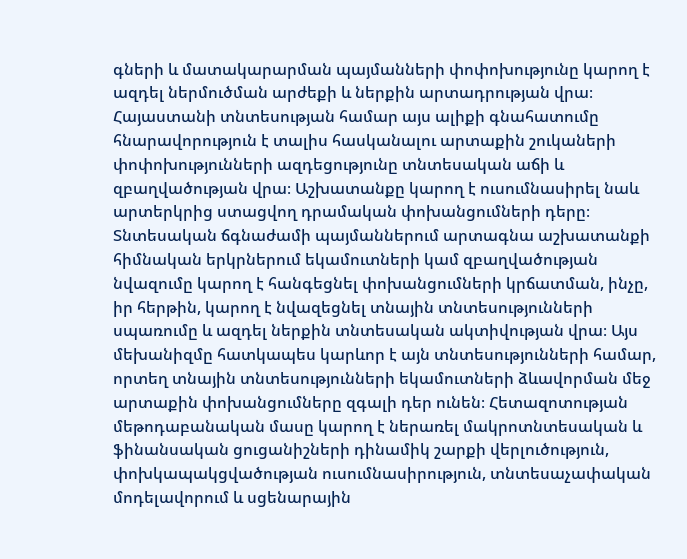գների և մատակարարման պայմանների փոփոխությունը կարող է ազդել ներմուծման արժեքի և ներքին արտադրության վրա։ Հայաստանի տնտեսության համար այս ալիքի գնահատումը հնարավորություն է տալիս հասկանալու արտաքին շուկաների փոփոխությունների ազդեցությունը տնտեսական աճի և զբաղվածության վրա։ Աշխատանքը կարող է ուսումնասիրել նաև արտերկրից ստացվող դրամական փոխանցումների դերը։ Տնտեսական ճգնաժամի պայմաններում արտագնա աշխատանքի հիմնական երկրներում եկամուտների կամ զբաղվածության նվազումը կարող է հանգեցնել փոխանցումների կրճատման, ինչը, իր հերթին, կարող է նվազեցնել տնային տնտեսությունների սպառումը և ազդել ներքին տնտեսական ակտիվության վրա։ Այս մեխանիզմը հատկապես կարևոր է այն տնտեսությունների համար, որտեղ տնային տնտեսությունների եկամուտների ձևավորման մեջ արտաքին փոխանցումները զգալի դեր ունեն։ Հետազոտության մեթոդաբանական մասը կարող է ներառել մակրոտնտեսական և ֆինանսական ցուցանիշների դինամիկ շարքի վերլուծություն, փոխկապակցվածության ուսումնասիրություն, տնտեսաչափական մոդելավորում և սցենարային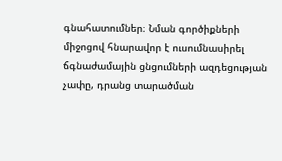գնահատումներ։ Նման գործիքների միջոցով հնարավոր է ուսումնասիրել ճգնաժամային ցնցումների ազդեցության չափը, դրանց տարածման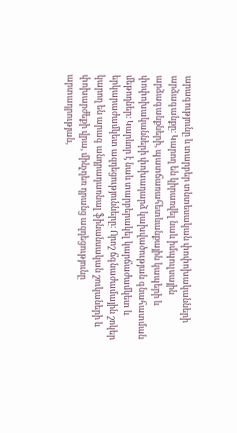արագությունը և տարբեր տնտեսական փոփոխականների արձագանքը։ Կարող են կիրառվել նաև իմպուլսային արձագանքների, պատճառահետևանքային կապերի և փոփոխականների փոխադարձ կախվածության գնահատման մեթոդներ։ Կարևոր է նաև տարբերակել կարճաժամկետ և երկարաժամկետ ազդեցությունները։ Որոշ ճգնաժամային շոկեր կարող են արագ անդրադառնալ ֆինանսական շուկաների և փոխարժեքի վրա, մինչդեռ դրանց ազդեցությունը արտադրության,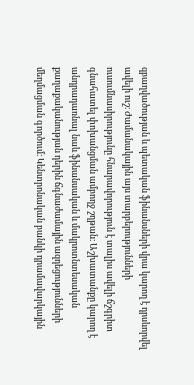զբաղվածության և պետական ֆինանսների վրա կարող է դրսևորվել ավելի ուշ։ Ժամանակային այս տարբերությունների ուսումնասիրությունը հնարավորություն է տալիս ավելի ճշգրիտ գնահատել փոխանցման ամբողջ շղթան։ Աշխատանքը կարող է անդրադառնալ նաև ֆինանսական և մակրոտնտեսական քաղաքականության դերին ճգնաժամային ազդեցությունների մեղմացման գործում։ Կենտրոնական բանկի դրամավարկային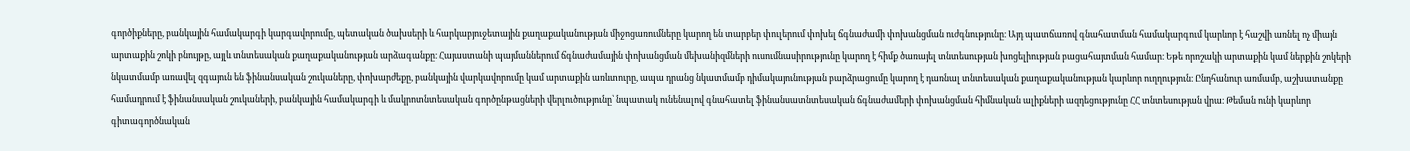գործիքները, բանկային համակարգի կարգավորումը, պետական ծախսերի և հարկաբյուջետային քաղաքականության միջոցառումները կարող են տարբեր փուլերում փոխել ճգնաժամի փոխանցման ուժգնությունը։ Այդ պատճառով գնահատման համակարգում կարևոր է հաշվի առնել ոչ միայն արտաքին շոկի բնույթը, այլև տնտեսական քաղաքականության արձագանքը։ Հայաստանի պայմաններում ճգնաժամային փոխանցման մեխանիզմների ուսումնասիրությունը կարող է հիմք ծառայել տնտեսության խոցելիության բացահայտման համար։ Եթե որոշակի արտաքին կամ ներքին շոկերի նկատմամբ առավել զգայուն են ֆինանսական շուկաները, փոխարժեքը, բանկային վարկավորումը կամ արտաքին առևտուրը, ապա դրանց նկատմամբ դիմակայունության բարձրացումը կարող է դառնալ տնտեսական քաղաքականության կարևոր ուղղություն։ Ընդհանուր առմամբ, աշխատանքը համադրում է ֆինանսական շուկաների, բանկային համակարգի և մակրոտնտեսական գործընթացների վերլուծությունը՝ նպատակ ունենալով գնահատել ֆինանսատնտեսական ճգնաժամերի փոխանցման հիմնական ալիքների ազդեցությունը ՀՀ տնտեսության վրա։ Թեման ունի կարևոր գիտագործնական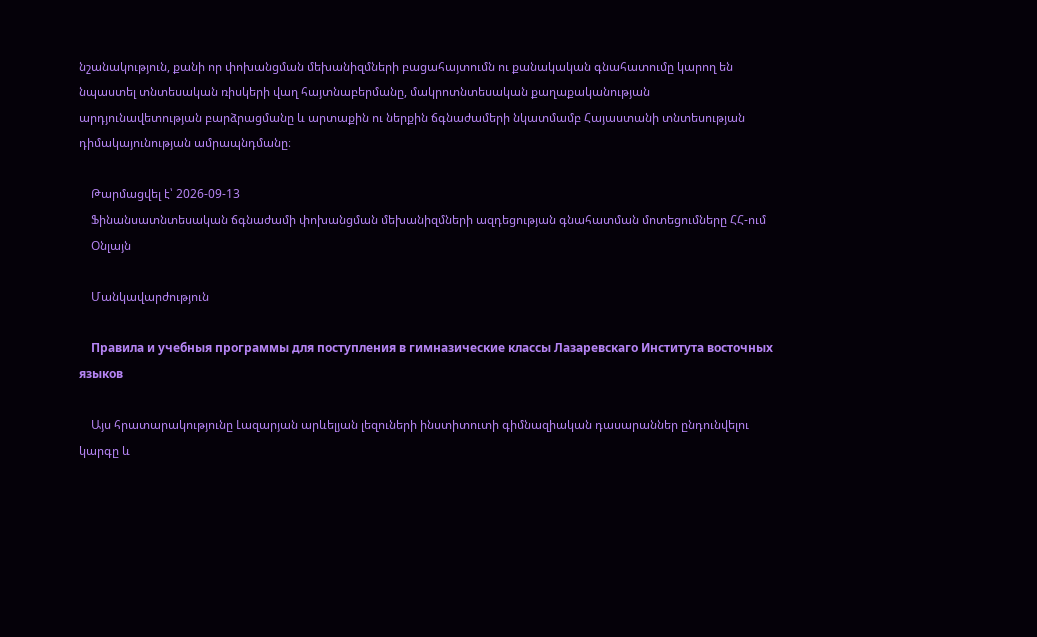նշանակություն, քանի որ փոխանցման մեխանիզմների բացահայտումն ու քանակական գնահատումը կարող են նպաստել տնտեսական ռիսկերի վաղ հայտնաբերմանը, մակրոտնտեսական քաղաքականության արդյունավետության բարձրացմանը և արտաքին ու ներքին ճգնաժամերի նկատմամբ Հայաստանի տնտեսության դիմակայունության ամրապնդմանը։

    Թարմացվել է՝ 2026-09-13
    Ֆինանսատնտեսական ճգնաժամի փոխանցման մեխանիզմների ազդեցության գնահատման մոտեցումները ՀՀ-ում
    Օնլայն

    Մանկավարժություն

    Правила и учебныя программы для поступления в гимназические классы Лазаревскаго Института восточных языков

    Այս հրատարակությունը Լազարյան արևելյան լեզուների ինստիտուտի գիմնազիական դասարաններ ընդունվելու կարգը և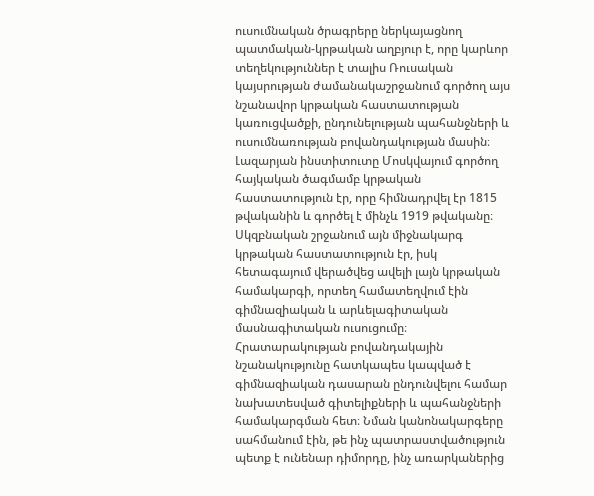ուսումնական ծրագրերը ներկայացնող պատմական-կրթական աղբյուր է, որը կարևոր տեղեկություններ է տալիս Ռուսական կայսրության ժամանակաշրջանում գործող այս նշանավոր կրթական հաստատության կառուցվածքի, ընդունելության պահանջների և ուսումնառության բովանդակության մասին։ Լազարյան ինստիտուտը Մոսկվայում գործող հայկական ծագմամբ կրթական հաստատություն էր, որը հիմնադրվել էր 1815 թվականին և գործել է մինչև 1919 թվականը։ Սկզբնական շրջանում այն միջնակարգ կրթական հաստատություն էր, իսկ հետագայում վերածվեց ավելի լայն կրթական համակարգի, որտեղ համատեղվում էին գիմնազիական և արևելագիտական մասնագիտական ուսուցումը։ Հրատարակության բովանդակային նշանակությունը հատկապես կապված է գիմնազիական դասարան ընդունվելու համար նախատեսված գիտելիքների և պահանջների համակարգման հետ։ Նման կանոնակարգերը սահմանում էին, թե ինչ պատրաստվածություն պետք է ունենար դիմորդը, ինչ առարկաներից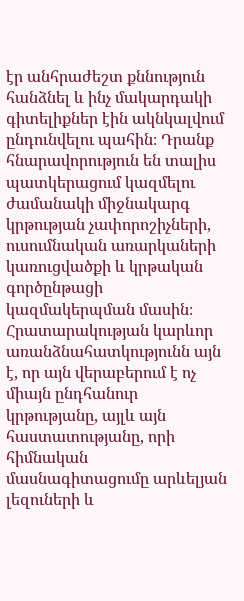էր անհրաժեշտ քննություն հանձնել և ինչ մակարդակի գիտելիքներ էին ակնկալվում ընդունվելու պահին։ Դրանք հնարավորություն են տալիս պատկերացում կազմելու ժամանակի միջնակարգ կրթության չափորոշիչների, ուսումնական առարկաների կառուցվածքի և կրթական գործընթացի կազմակերպման մասին։ Հրատարակության կարևոր առանձնահատկությունն այն է, որ այն վերաբերում է ոչ միայն ընդհանուր կրթությանը, այլև այն հաստատությանը, որի հիմնական մասնագիտացումը արևելյան լեզուների և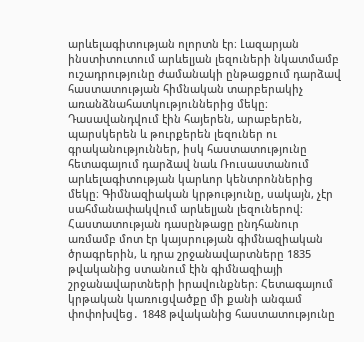արևելագիտության ոլորտն էր։ Լազարյան ինստիտուտում արևելյան լեզուների նկատմամբ ուշադրությունը ժամանակի ընթացքում դարձավ հաստատության հիմնական տարբերակիչ առանձնահատկություններից մեկը։ Դասավանդվում էին հայերեն, արաբերեն, պարսկերեն և թուրքերեն լեզուներ ու գրականություններ, իսկ հաստատությունը հետագայում դարձավ նաև Ռուսաստանում արևելագիտության կարևոր կենտրոններից մեկը։ Գիմնազիական կրթությունը, սակայն, չէր սահմանափակվում արևելյան լեզուներով։ Հաստատության դասընթացը ընդհանուր առմամբ մոտ էր կայսրության գիմնազիական ծրագրերին, և դրա շրջանավարտները 1835 թվականից ստանում էին գիմնազիայի շրջանավարտների իրավունքներ։ Հետագայում կրթական կառուցվածքը մի քանի անգամ փոփոխվեց․ 1848 թվականից հաստատությունը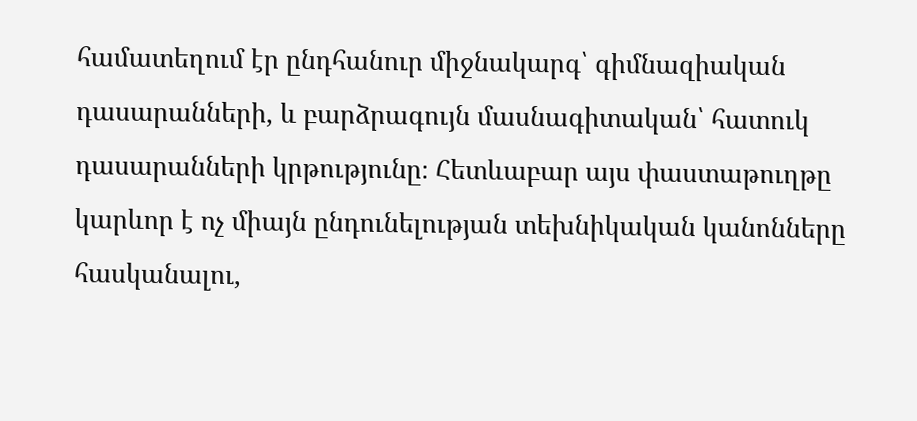համատեղում էր ընդհանուր միջնակարգ՝ գիմնազիական դասարանների, և բարձրագույն մասնագիտական՝ հատուկ դասարանների կրթությունը։ Հետևաբար այս փաստաթուղթը կարևոր է ոչ միայն ընդունելության տեխնիկական կանոնները հասկանալու,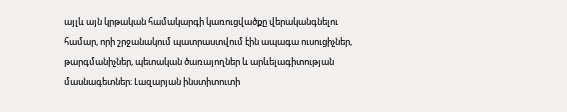այլև այն կրթական համակարգի կառուցվածքը վերականգնելու համար, որի շրջանակում պատրաստվում էին ապագա ուսուցիչներ, թարգմանիչներ, պետական ծառայողներ և արևելագիտության մասնագետներ։ Լազարյան ինստիտուտի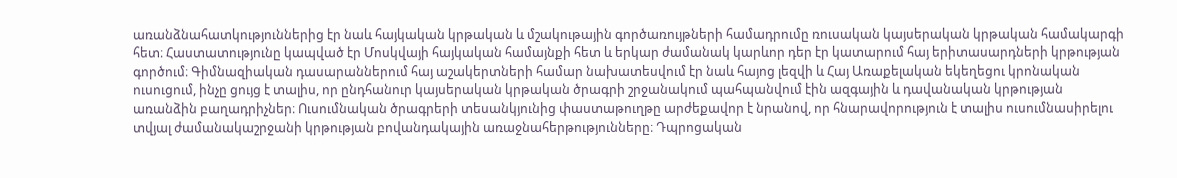առանձնահատկություններից էր նաև հայկական կրթական և մշակութային գործառույթների համադրումը ռուսական կայսերական կրթական համակարգի հետ։ Հաստատությունը կապված էր Մոսկվայի հայկական համայնքի հետ և երկար ժամանակ կարևոր դեր էր կատարում հայ երիտասարդների կրթության գործում։ Գիմնազիական դասարաններում հայ աշակերտների համար նախատեսվում էր նաև հայոց լեզվի և Հայ Առաքելական եկեղեցու կրոնական ուսուցում, ինչը ցույց է տալիս, որ ընդհանուր կայսերական կրթական ծրագրի շրջանակում պահպանվում էին ազգային և դավանական կրթության առանձին բաղադրիչներ։ Ուսումնական ծրագրերի տեսանկյունից փաստաթուղթը արժեքավոր է նրանով, որ հնարավորություն է տալիս ուսումնասիրելու տվյալ ժամանակաշրջանի կրթության բովանդակային առաջնահերթությունները։ Դպրոցական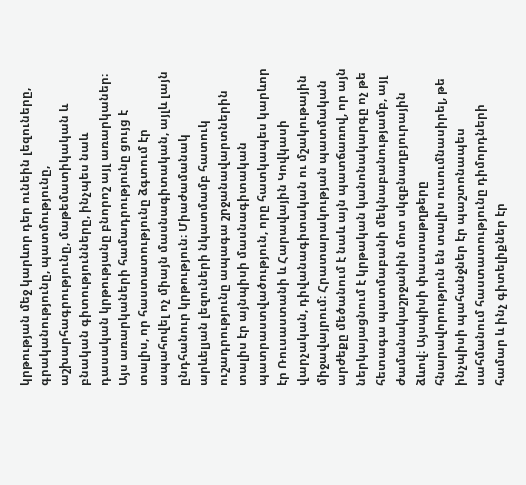կրթության մեջ կարևոր դեր ունեին լեզուները, գրականությունը, պատմությունը, աշխարհագրությունը, մաթեմատիկական և բնական գիտությունները, ինչպես նաև դասական կրթությանը բնորոշ այլ առարկաներ։ Այս առարկաների համադրությունը ցույց է տալիս, որ հաստատությունը ձգտում էր ապահովել ոչ միայն մասնագիտական, այլև լայն ընդհանուր կրթություն։ Միաժամանակ արևելյան լեզուների նկատմամբ հատուկ ուշադրությունը ապագա շրջանավարտներին տալիս էր այնպիսի մասնագիտական պատրաստվածություն, որը հատկապես կարևոր էր Ռուսաստանի և Հարավային Կովկասի վարչական, դիվանագիտական ու մշակութային միջավայրում։ Հրատարակության պատմական արժեքը մեծանում է նաև այն պատճառով, որ այն ներկայացնում է կրթական կանոնակարգը ոչ թե հետագա պատմաբանի մեկնաբանությամբ, այլ ժամանակաշրջանին մոտ սկզբնաղբյուրային ձևով։ Այսպիսի փաստաթղթերը հնարավորություն են տալիս ուսումնասիրել, թե ինչպիսի պահանջներ էր պաշտոնապես սահմանում հաստատությունը դիմորդների համար և ինչ գիտելիքներ էր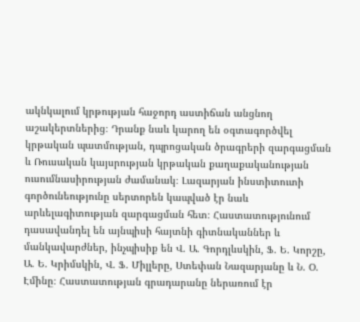ակնկալում կրթության հաջորդ աստիճան անցնող աշակերտներից։ Դրանք նաև կարող են օգտագործվել կրթական պատմության, դպրոցական ծրագրերի զարգացման և Ռուսական կայսրության կրթական քաղաքականության ուսումնասիրության ժամանակ։ Լազարյան ինստիտուտի գործունեությունը սերտորեն կապված էր նաև արևելագիտության զարգացման հետ։ Հաստատությունում դասավանդել են այնպիսի հայտնի գիտնականներ և մանկավարժներ, ինչպիսիք են Վ. Ա. Գորդլևսկին, Ֆ. Ե. Կորշը, Ա. Ե. Կրիմսկին, Վ. Ֆ. Միլլերը, Ստեփան Նազարյանը և Ն. Օ. Էմինը։ Հաստատության գրադարանը ներառում էր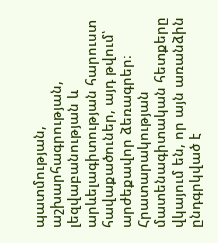պատմության, աշխարհագրության, լեզվաբանության և արևելագիտության հարուստ հավաքածուներ, այդ թվում՝ արժեքավոր ձեռագրեր։ Հրատարակության մատենագիտական հետքերը վկայում են, որ այն առանձին ընդգրկված է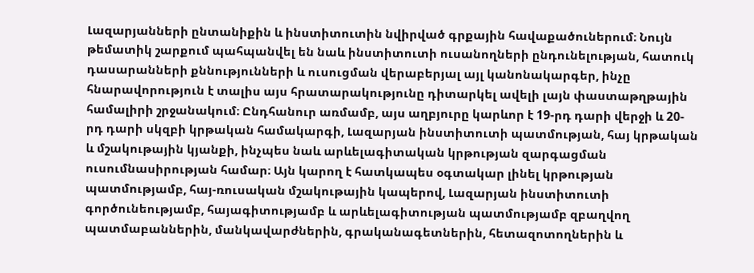Լազարյանների ընտանիքին և ինստիտուտին նվիրված գրքային հավաքածուներում։ Նույն թեմատիկ շարքում պահպանվել են նաև ինստիտուտի ուսանողների ընդունելության, հատուկ դասարանների քննությունների և ուսուցման վերաբերյալ այլ կանոնակարգեր, ինչը հնարավորություն է տալիս այս հրատարակությունը դիտարկել ավելի լայն փաստաթղթային համալիրի շրջանակում։ Ընդհանուր առմամբ, այս աղբյուրը կարևոր է 19-րդ դարի վերջի և 20-րդ դարի սկզբի կրթական համակարգի, Լազարյան ինստիտուտի պատմության, հայ կրթական և մշակութային կյանքի, ինչպես նաև արևելագիտական կրթության զարգացման ուսումնասիրության համար։ Այն կարող է հատկապես օգտակար լինել կրթության պատմությամբ, հայ-ռուսական մշակութային կապերով, Լազարյան ինստիտուտի գործունեությամբ, հայագիտությամբ և արևելագիտության պատմությամբ զբաղվող պատմաբաններին, մանկավարժներին, գրականագետներին, հետազոտողներին և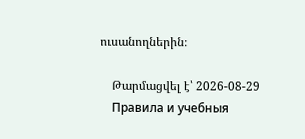ուսանողներին։

    Թարմացվել է՝ 2026-08-29
    Правила и учебныя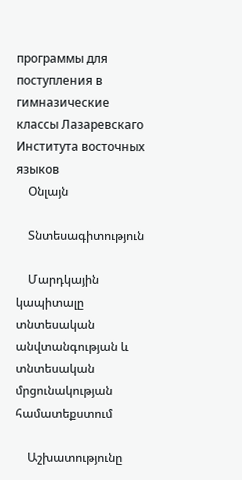программы для поступления в гимназические классы Лазаревскаго Института восточных языков
    Օնլայն

    Տնտեսագիտություն

    Մարդկային կապիտալը տնտեսական անվտանգության և տնտեսական մրցունակության համատեքստում

    Աշխատությունը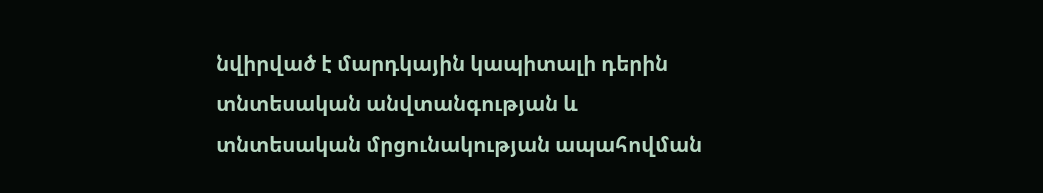նվիրված է մարդկային կապիտալի դերին տնտեսական անվտանգության և տնտեսական մրցունակության ապահովման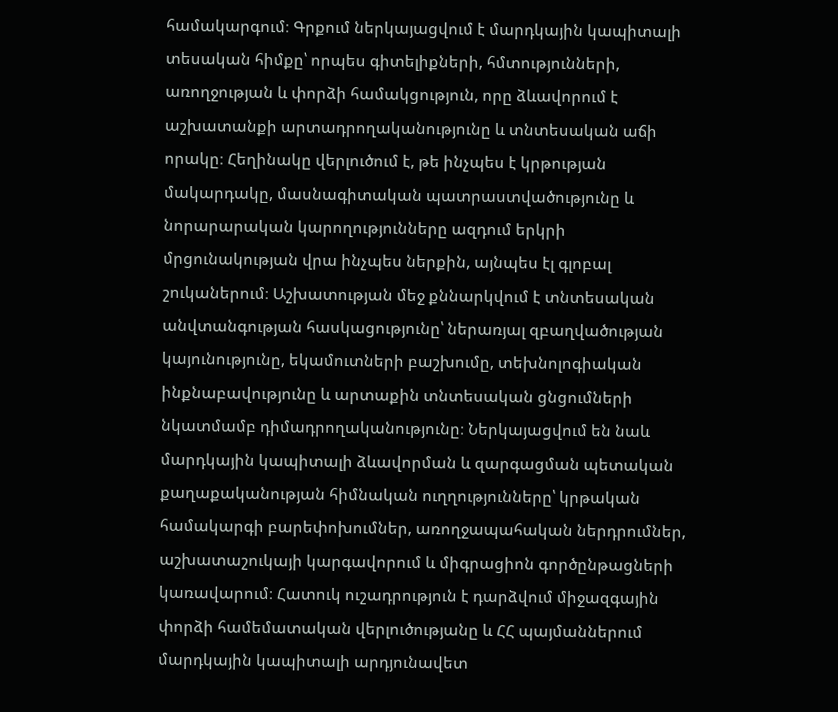համակարգում։ Գրքում ներկայացվում է մարդկային կապիտալի տեսական հիմքը՝ որպես գիտելիքների, հմտությունների, առողջության և փորձի համակցություն, որը ձևավորում է աշխատանքի արտադրողականությունը և տնտեսական աճի որակը։ Հեղինակը վերլուծում է, թե ինչպես է կրթության մակարդակը, մասնագիտական պատրաստվածությունը և նորարարական կարողությունները ազդում երկրի մրցունակության վրա ինչպես ներքին, այնպես էլ գլոբալ շուկաներում։ Աշխատության մեջ քննարկվում է տնտեսական անվտանգության հասկացությունը՝ ներառյալ զբաղվածության կայունությունը, եկամուտների բաշխումը, տեխնոլոգիական ինքնաբավությունը և արտաքին տնտեսական ցնցումների նկատմամբ դիմադրողականությունը։ Ներկայացվում են նաև մարդկային կապիտալի ձևավորման և զարգացման պետական քաղաքականության հիմնական ուղղությունները՝ կրթական համակարգի բարեփոխումներ, առողջապահական ներդրումներ, աշխատաշուկայի կարգավորում և միգրացիոն գործընթացների կառավարում։ Հատուկ ուշադրություն է դարձվում միջազգային փորձի համեմատական վերլուծությանը և ՀՀ պայմաններում մարդկային կապիտալի արդյունավետ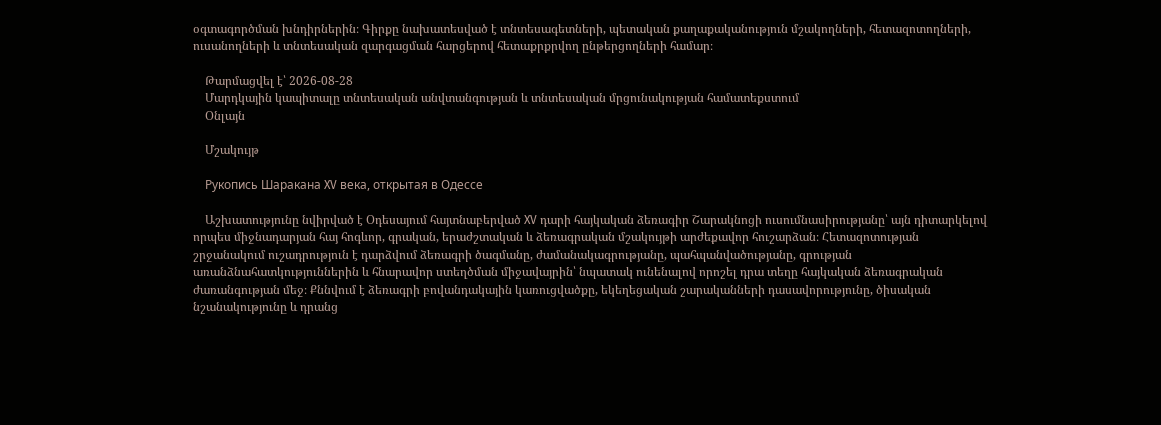օգտագործման խնդիրներին։ Գիրքը նախատեսված է տնտեսագետների, պետական քաղաքականություն մշակողների, հետազոտողների, ուսանողների և տնտեսական զարգացման հարցերով հետաքրքրվող ընթերցողների համար։

    Թարմացվել է՝ 2026-08-28
    Մարդկային կապիտալը տնտեսական անվտանգության և տնտեսական մրցունակության համատեքստում
    Օնլայն

    Մշակույթ

    Рукопись Шаракана XV века, открытая в Одессе

    Աշխատությունը նվիրված է Օդեսայում հայտնաբերված XV դարի հայկական ձեռագիր Շարակնոցի ուսումնասիրությանը՝ այն դիտարկելով որպես միջնադարյան հայ հոգևոր, գրական, երաժշտական և ձեռագրական մշակույթի արժեքավոր հուշարձան։ Հետազոտության շրջանակում ուշադրություն է դարձվում ձեռագրի ծագմանը, ժամանակագրությանը, պահպանվածությանը, գրության առանձնահատկություններին և հնարավոր ստեղծման միջավայրին՝ նպատակ ունենալով որոշել դրա տեղը հայկական ձեռագրական ժառանգության մեջ։ Քննվում է ձեռագրի բովանդակային կառուցվածքը, եկեղեցական շարականների դասավորությունը, ծիսական նշանակությունը և դրանց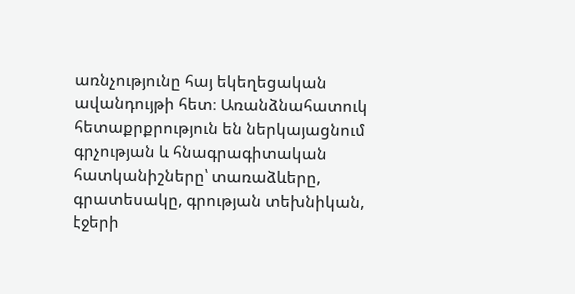առնչությունը հայ եկեղեցական ավանդույթի հետ։ Առանձնահատուկ հետաքրքրություն են ներկայացնում գրչության և հնագրագիտական հատկանիշները՝ տառաձևերը, գրատեսակը, գրության տեխնիկան, էջերի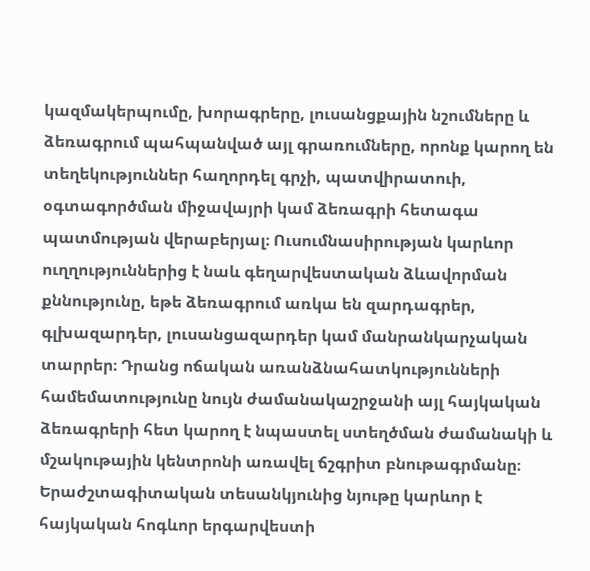կազմակերպումը, խորագրերը, լուսանցքային նշումները և ձեռագրում պահպանված այլ գրառումները, որոնք կարող են տեղեկություններ հաղորդել գրչի, պատվիրատուի, օգտագործման միջավայրի կամ ձեռագրի հետագա պատմության վերաբերյալ։ Ուսումնասիրության կարևոր ուղղություններից է նաև գեղարվեստական ձևավորման քննությունը, եթե ձեռագրում առկա են զարդագրեր, գլխազարդեր, լուսանցազարդեր կամ մանրանկարչական տարրեր։ Դրանց ոճական առանձնահատկությունների համեմատությունը նույն ժամանակաշրջանի այլ հայկական ձեռագրերի հետ կարող է նպաստել ստեղծման ժամանակի և մշակութային կենտրոնի առավել ճշգրիտ բնութագրմանը։ Երաժշտագիտական տեսանկյունից նյութը կարևոր է հայկական հոգևոր երգարվեստի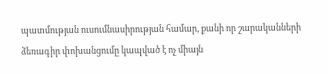պատմության ուսումնասիրության համար, քանի որ շարականների ձեռագիր փոխանցումը կապված է ոչ միայն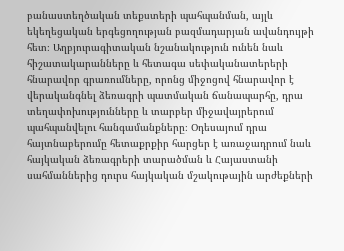բանաստեղծական տեքստերի պահպանման, այլև եկեղեցական երգեցողության բազմադարյան ավանդույթի հետ։ Աղբյուրագիտական նշանակություն ունեն նաև հիշատակարանները և հետագա սեփականատերերի հնարավոր գրառումները, որոնց միջոցով հնարավոր է վերականգնել ձեռագրի պատմական ճանապարհը, դրա տեղափոխությունները և տարբեր միջավայրերում պահպանվելու հանգամանքները։ Օդեսայում դրա հայտնաբերումը հետաքրքիր հարցեր է առաջադրում նաև հայկական ձեռագրերի տարածման և Հայաստանի սահմաններից դուրս հայկական մշակութային արժեքների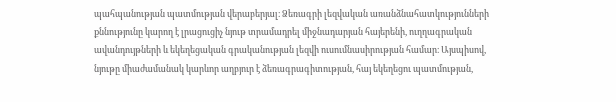պահպանության պատմության վերաբերյալ։ Ձեռագրի լեզվական առանձնահատկությունների քննությունը կարող է լրացուցիչ նյութ տրամադրել միջնադարյան հայերենի, ուղղագրական ավանդույթների և եկեղեցական գրականության լեզվի ուսումնասիրության համար։ Այսպիսով, նյութը միաժամանակ կարևոր աղբյուր է ձեռագրագիտության, հայ եկեղեցու պատմության,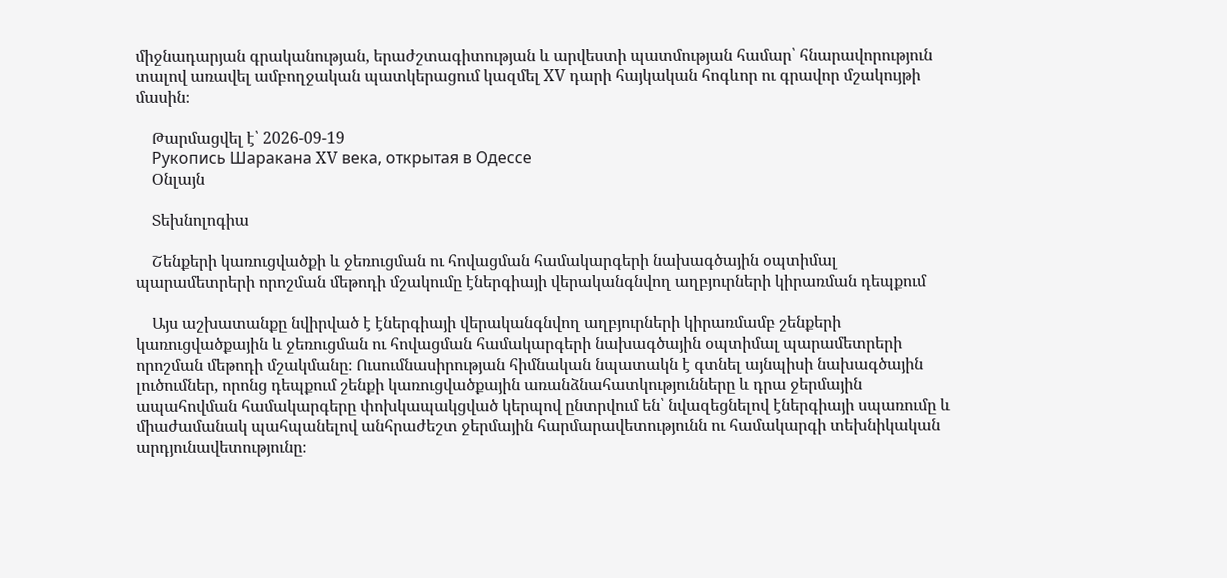միջնադարյան գրականության, երաժշտագիտության և արվեստի պատմության համար՝ հնարավորություն տալով առավել ամբողջական պատկերացում կազմել XV դարի հայկական հոգևոր ու գրավոր մշակույթի մասին։

    Թարմացվել է՝ 2026-09-19
    Рукопись Шаракана XV века, открытая в Одессе
    Օնլայն

    Տեխնոլոգիա

    Շենքերի կառուցվածքի և ջեռուցման ու հովացման համակարգերի նախագծային օպտիմալ պարամետրերի որոշման մեթոդի մշակումը էներգիայի վերականգնվող աղբյուրների կիրառման դեպքում

    Այս աշխատանքը նվիրված է էներգիայի վերականգնվող աղբյուրների կիրառմամբ շենքերի կառուցվածքային և ջեռուցման ու հովացման համակարգերի նախագծային օպտիմալ պարամետրերի որոշման մեթոդի մշակմանը։ Ուսումնասիրության հիմնական նպատակն է գտնել այնպիսի նախագծային լուծումներ, որոնց դեպքում շենքի կառուցվածքային առանձնահատկությունները և դրա ջերմային ապահովման համակարգերը փոխկապակցված կերպով ընտրվում են՝ նվազեցնելով էներգիայի սպառումը և միաժամանակ պահպանելով անհրաժեշտ ջերմային հարմարավետությունն ու համակարգի տեխնիկական արդյունավետությունը։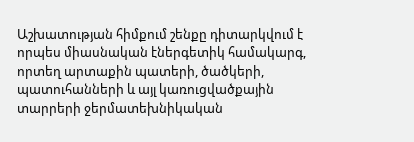Աշխատության հիմքում շենքը դիտարկվում է որպես միասնական էներգետիկ համակարգ, որտեղ արտաքին պատերի, ծածկերի, պատուհանների և այլ կառուցվածքային տարրերի ջերմատեխնիկական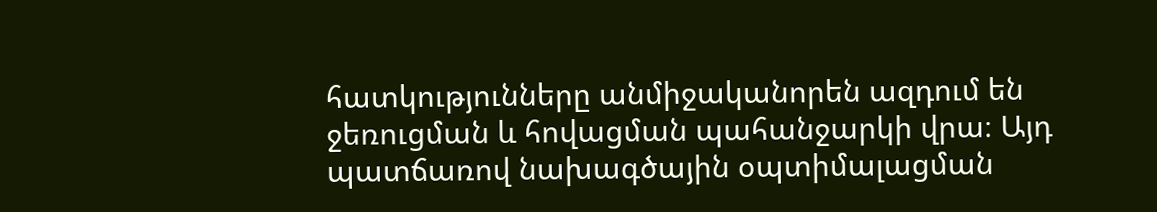հատկությունները անմիջականորեն ազդում են ջեռուցման և հովացման պահանջարկի վրա։ Այդ պատճառով նախագծային օպտիմալացման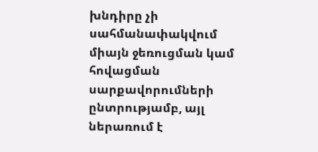խնդիրը չի սահմանափակվում միայն ջեռուցման կամ հովացման սարքավորումների ընտրությամբ, այլ ներառում է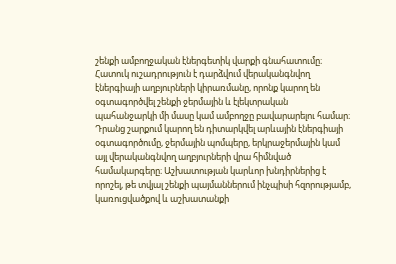շենքի ամբողջական էներգետիկ վարքի գնահատումը։ Հատուկ ուշադրություն է դարձվում վերականգնվող էներգիայի աղբյուրների կիրառմանը, որոնք կարող են օգտագործվել շենքի ջերմային և էլեկտրական պահանջարկի մի մասը կամ ամբողջը բավարարելու համար։ Դրանց շարքում կարող են դիտարկվել արևային էներգիայի օգտագործումը, ջերմային պոմպերը, երկրաջերմային կամ այլ վերականգնվող աղբյուրների վրա հիմնված համակարգերը։ Աշխատության կարևոր խնդիրներից է որոշել, թե տվյալ շենքի պայմաններում ինչպիսի հզորությամբ, կառուցվածքով և աշխատանքի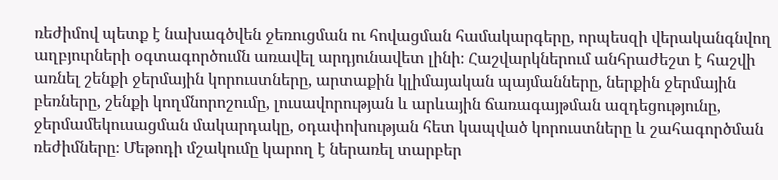ռեժիմով պետք է նախագծվեն ջեռուցման ու հովացման համակարգերը, որպեսզի վերականգնվող աղբյուրների օգտագործումն առավել արդյունավետ լինի։ Հաշվարկներում անհրաժեշտ է հաշվի առնել շենքի ջերմային կորուստները, արտաքին կլիմայական պայմանները, ներքին ջերմային բեռները, շենքի կողմնորոշումը, լուսավորության և արևային ճառագայթման ազդեցությունը, ջերմամեկուսացման մակարդակը, օդափոխության հետ կապված կորուստները և շահագործման ռեժիմները։ Մեթոդի մշակումը կարող է ներառել տարբեր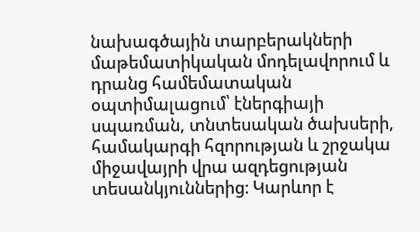նախագծային տարբերակների մաթեմատիկական մոդելավորում և դրանց համեմատական օպտիմալացում՝ էներգիայի սպառման, տնտեսական ծախսերի, համակարգի հզորության և շրջակա միջավայրի վրա ազդեցության տեսանկյուններից։ Կարևոր է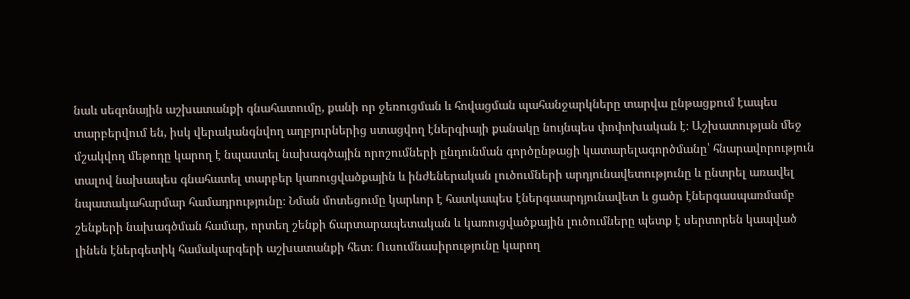նաև սեզոնային աշխատանքի գնահատումը, քանի որ ջեռուցման և հովացման պահանջարկները տարվա ընթացքում էապես տարբերվում են, իսկ վերականգնվող աղբյուրներից ստացվող էներգիայի քանակը նույնպես փոփոխական է։ Աշխատության մեջ մշակվող մեթոդը կարող է նպաստել նախագծային որոշումների ընդունման գործընթացի կատարելագործմանը՝ հնարավորություն տալով նախապես գնահատել տարբեր կառուցվածքային և ինժեներական լուծումների արդյունավետությունը և ընտրել առավել նպատակահարմար համադրությունը։ Նման մոտեցումը կարևոր է հատկապես էներգաարդյունավետ և ցածր էներգասպառմամբ շենքերի նախագծման համար, որտեղ շենքի ճարտարապետական և կառուցվածքային լուծումները պետք է սերտորեն կապված լինեն էներգետիկ համակարգերի աշխատանքի հետ։ Ուսումնասիրությունը կարող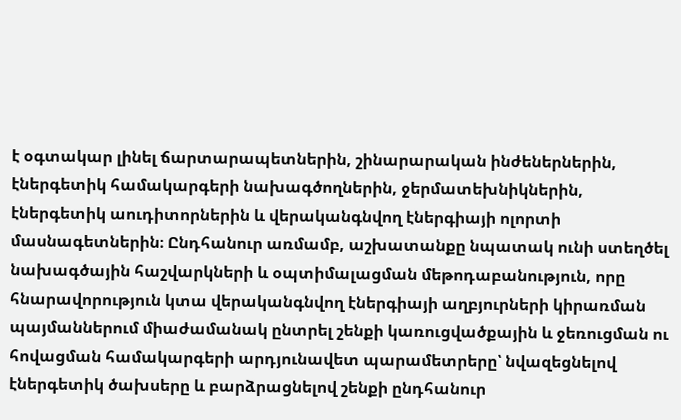է օգտակար լինել ճարտարապետներին, շինարարական ինժեներներին, էներգետիկ համակարգերի նախագծողներին, ջերմատեխնիկներին, էներգետիկ աուդիտորներին և վերականգնվող էներգիայի ոլորտի մասնագետներին։ Ընդհանուր առմամբ, աշխատանքը նպատակ ունի ստեղծել նախագծային հաշվարկների և օպտիմալացման մեթոդաբանություն, որը հնարավորություն կտա վերականգնվող էներգիայի աղբյուրների կիրառման պայմաններում միաժամանակ ընտրել շենքի կառուցվածքային և ջեռուցման ու հովացման համակարգերի արդյունավետ պարամետրերը՝ նվազեցնելով էներգետիկ ծախսերը և բարձրացնելով շենքի ընդհանուր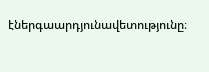էներգաարդյունավետությունը։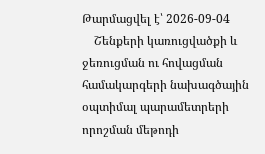Թարմացվել է՝ 2026-09-04
    Շենքերի կառուցվածքի և ջեռուցման ու հովացման համակարգերի նախագծային օպտիմալ պարամետրերի որոշման մեթոդի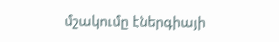մշակումը էներգիայի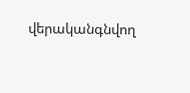վերականգնվող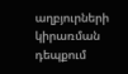աղբյուրների կիրառման դեպքում